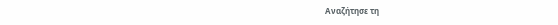Αναζήτησε τη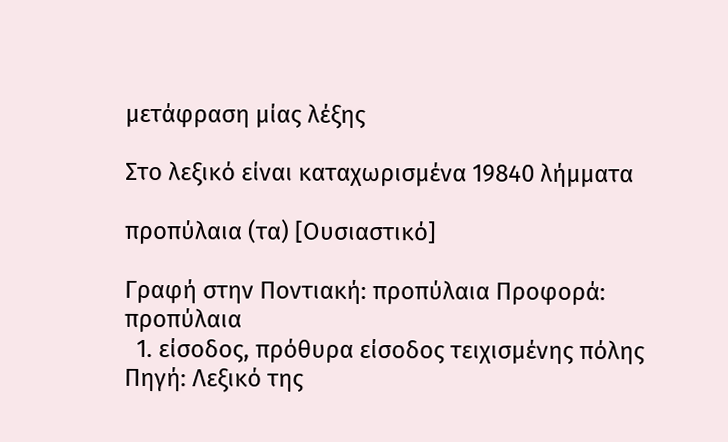μετάφραση μίας λέξης

Στο λεξικό είναι καταχωρισμένα 19840 λήμματα

προπύλαια (τα) [Ουσιαστικό]

Γραφή στην Ποντιακή: προπύλαια Προφορά: προπύλαια
  1. είσοδος, πρόθυρα είσοδος τειχισμένης πόλης Πηγή: Λεξικό της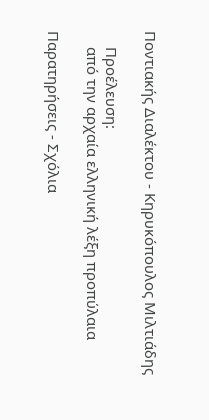Ποντιακής Διαλέκτου - Κηρυκόπουλος Μιλτιάδης

    Προέλευση:
    από την αρχαία ελληνική λέξη προπύλαια

Παρατηρήσεις - Σχόλια